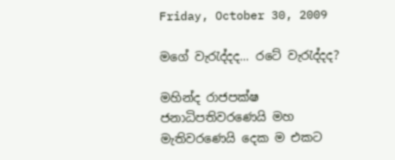Friday, October 30, 2009

මගේ වැරැද්දද... රටේ වැරැද්දද?

මහින්ද රාජපක්ෂ ජනාධිපතිවරණෙයි මහ මැතිවරණෙයි දෙක ම එකට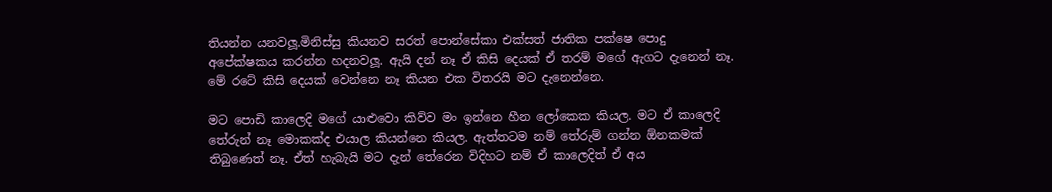තියන්න යනවලූ.මිනිස්සු කියනව සරත් පොන්සේකා එක්සත් ජාතික පක්ෂෙ පොදු අපේක්ෂකය කරන්න හදනවලූ. ඇයි දන් නෑ ඒ කිසි දෙයක් ඒ තරම් මගේ ඇගට දැනෙන් නෑ. මේ රටේ කිසි දෙයක් වෙන්නෙ නෑ කියන එක විතරයි මට දැනෙන්නෙ.

මට පොඩි කාලෙදි මගේ යාළුවො කිව්ව මං ඉන්නෙ හීන ලෝකෙක කියල. මට ඒ කාලෙදි තේරුන් නෑ මොකක්ද එයාල කියන්නෙ කියල. ඇත්තටම නම් තේරුම් ගන්න ඕනකමක් තිබුණෙත් නෑ. ඒත් හැබැයි මට දැන් තේරෙන විදිහට නම් ඒ කාලෙදිත් ඒ අය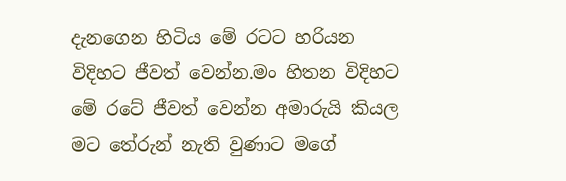දැනගෙන හිටිය මේ රටට හරියන විදිහට ජීවත් වෙන්න.මං හිතන විදිහට මේ රටේ ජීවත් වෙන්න අමාරුයි කියල මට තේරුන් නැති වුණාට මගේ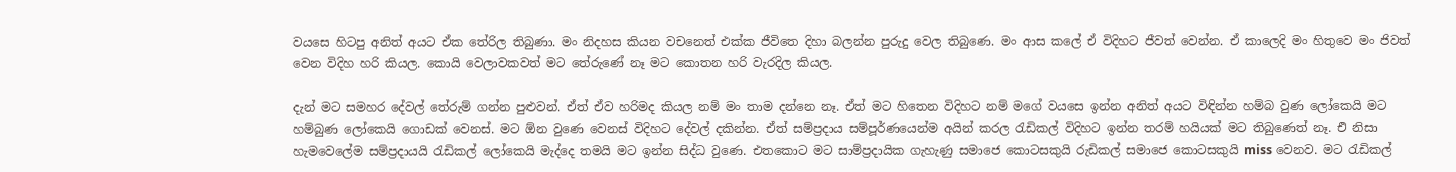වයසෙ හිටපු අනිත් අයට ඒක තේරිල තිබුණා. මං නිදහස කියන වචනෙත් එක්ක ජීවිතෙ දිහා බලන්න පුරුදු වෙල තිබුණෙ. මං ආස කලේ ඒ විදිහට ජීවත් වෙන්න. ඒ කාලෙදි මං හිතුවෙ මං ජිවත් වෙන විදිහ හරි කියල. කොයි වෙලාවකවත් මට තේරුණේ නෑ මට කොතන හරි වැරදිල කියල.

දැන් මට සමහර දේවල් තේරුම් ගන්න පුළුවන්. ඒත් ඒව හරිමද කියල නම් මං තාම දන්නෙ නෑ. ඒත් මට හිතෙන විදිහට නම් මගේ වයසෙ ඉන්න අනිත් අයට විඳින්න හම්බ වුණ ලෝකෙයි මට හම්බුණ ලෝකෙයි ගොඩක් වෙනස්. මට ඕන වුණෙ වෙනස් විදිහට දේවල් දකින්න. ඒත් සම්ප්‍රදාය සම්පූර්ණයෙන්ම අයින් කරල රැඩිකල් විදිහට ඉන්න තරම් හයියක් මට තිබුණෙත් නෑ. එි නිසා හැමවෙලේම සම්ප්‍රදායයි රැඩිකල් ලෝකෙයි මැද්දෙ තමයි මට ඉන්න සිද්ධ වුණෙ. එතකොට මට සාම්ප්‍රදායික ගැහැණු සමාජෙ කොටසකුයි රුඩිකල් සමාජෙ කොටසකුයි miss වෙනව. මට රැඩිකල්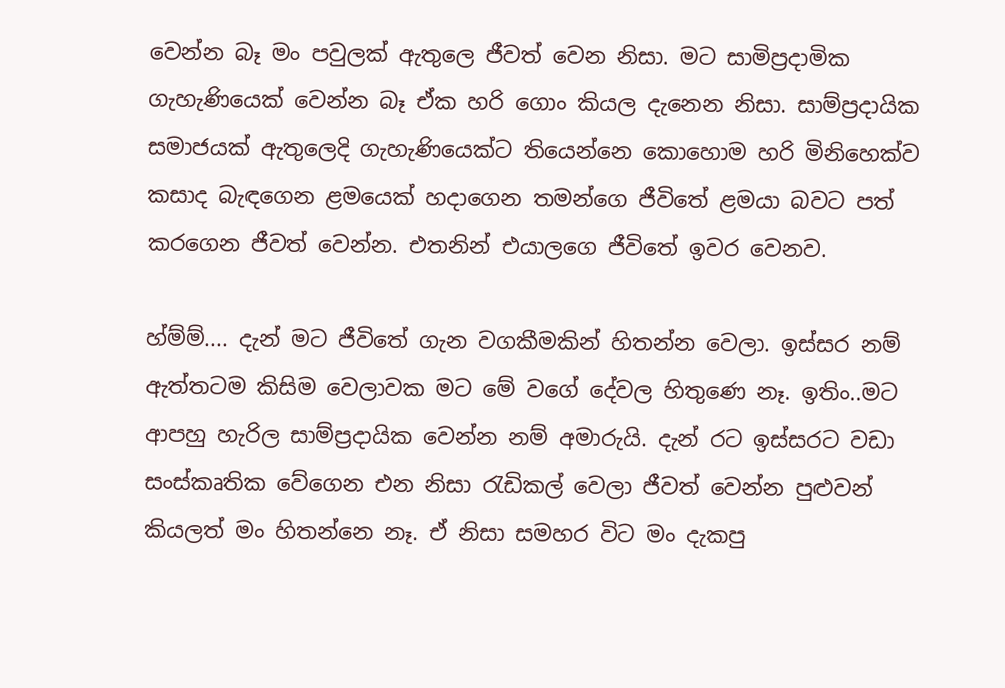වෙන්න බෑ මං පවුලක් ඇතුලෙ ජීවත් වෙන නිසා. මට සාමිප්‍රදාමික ගැහැණියෙක් වෙන්න බෑ ඒක හරි ගොං කියල දැනෙන නිසා. සාම්ප්‍රදායික සමාජයක් ඇතුලෙදි ගැහැණියෙක්ට තියෙන්නෙ කොහොම හරි මිනිහෙක්ව කසාද බැඳගෙන ළමයෙක් හදාගෙන තමන්ගෙ ජීවිතේ ළමයා බවට පත් කරගෙන ජීවත් වෙන්න. එතනින් එයාලගෙ ජීවිතේ ඉවර වෙනව.

හ්ම්ම්.... දැන් මට ජීවිතේ ගැන වගකීමකින් හිතන්න වෙලා. ඉස්සර නම් ඇත්තටම කිසිම වෙලාවක මට මේ වගේ දේවල හිතුණෙ නෑ. ඉතිං..මට ආපහු හැරිල සාම්ප්‍රදායික වෙන්න නම් අමාරුයි. දැන් රට ඉස්සරට වඩා සංස්කෘතික වේගෙන එන නිසා රැඩිකල් වෙලා ජීවත් වෙන්න පුළුවන් කියලත් මං හිතන්නෙ නෑ. ඒ නිසා සමහර විට මං දැකපු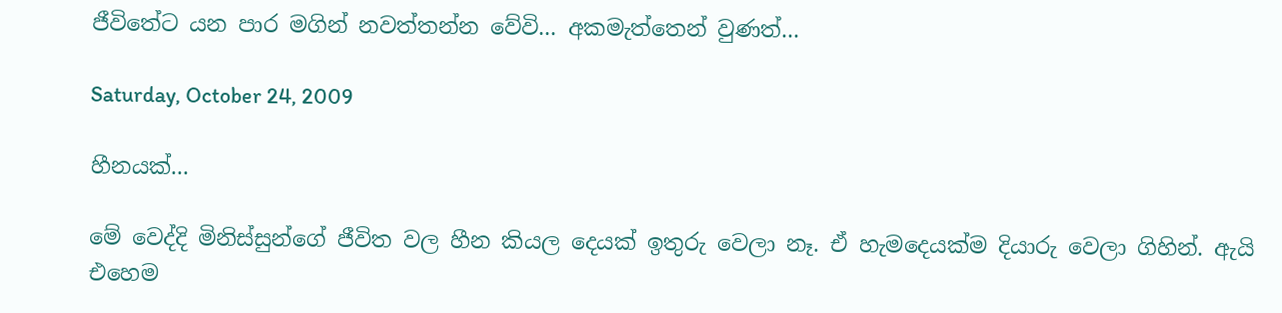ජීවිතේට යන පාර මගින් නවත්තන්න වේවි... අකමැත්තෙන් වුණත්...

Saturday, October 24, 2009

හීනයක්...

මේ වෙද්දි මිනිස්සුන්ගේ ජීවිත වල හීන කියල දෙයක් ඉතුරු වෙලා නෑ. ඒ හැමදෙයක්ම දියාරු වෙලා ගිහින්. ඇයි එහෙම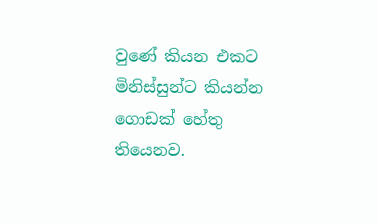වුණේ කියන එකට මිනිස්සුන්ට කියන්න ගොඩක් හේතු තියෙනව.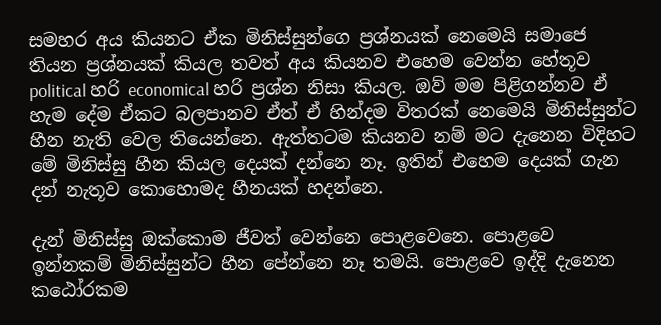සමහර අය කියනට ඒක මිනිස්සුන්ගෙ ප්‍රශ්නයක් නෙමෙයි සමාජෙ තියන ප්‍රශ්නයක් කියල තවත් අය කියනව එහෙම වෙන්න හේතූව political හරි economical හරි ප්‍රශ්න නිසා කියල. ඔව් මම පිළිගන්නව ඒ හැම දේම ඒකට බලපානව ඒත් ඒ හින්දම විතරක් නෙමෙයි මිනිස්සුන්ට හීන නැති වෙල තියෙන්නෙ. ඇත්තටම කියනව නම් මට දැනෙන විදිහට මේ මිනිස්සු හීන කියල දෙයක් දන්නෙ නෑ. ඉතින් එහෙම දෙයක් ගැන දන් නැතූව කොහොමද හීනයක් හදන්නෙ.

දැන් මිනිස්සු ඔක්කොම ජීවත් වෙන්නෙ පොළවෙනෙ. පොළවෙ ඉන්නකම් මිනිස්සුන්ට හීන පේන්නෙ නෑ තමයි. පොළවෙ ඉද්දි දැනෙන කඨෝරකම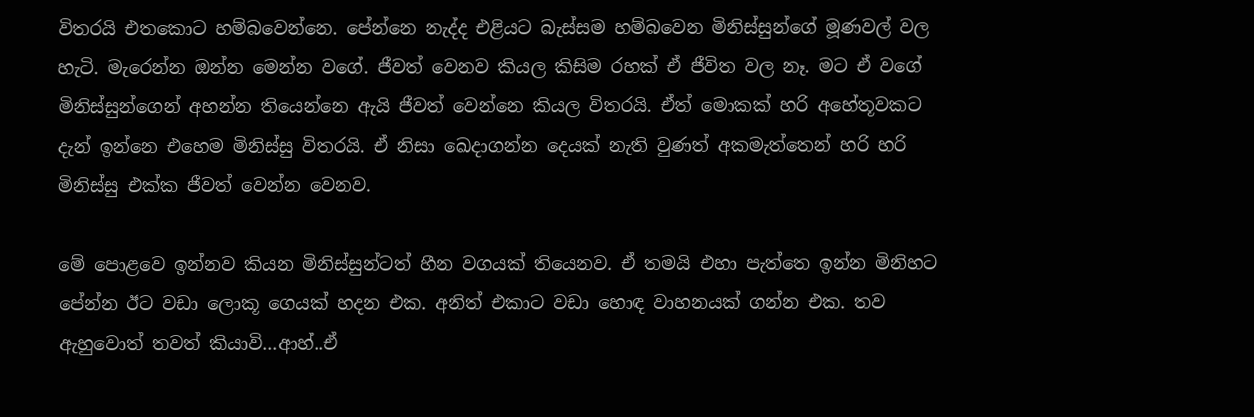විතරයි එතකොට හම්බවෙන්නෙ. පේන්නෙ නැද්ද එළියට බැස්සම හම්බවෙන මිනිස්සුන්ගේ මූණවල් වල හැටි. මැරෙන්න ඔන්න මෙන්න වගේ. ජීවත් වෙනව කියල කිසිම රහක් ඒ ජීවිත වල නෑ. මට ඒ වගේ මිනිස්සුන්ගෙන් අහන්න තියෙන්නෙ ඇයි ජීවත් වෙන්නෙ කියල විතරයි. ඒත් මොකක් හරි අහේතූවකට දැන් ඉන්නෙ එහෙම මිනිස්සු විතරයි. ඒ නිසා ඛෙදාගන්න දෙයක් නැති වුණත් අකමැත්තෙන් හරි හරි මිනිස්සු එක්ක ජීවත් වෙන්න වෙනව.

මේ පොළවෙ ඉන්නව කියන මිනිස්සුන්ටත් හීන වගයක් තියෙනව. ඒ තමයි එහා පැත්තෙ ඉන්න මිනිහට පේන්න ඊට වඩා ලොකූ ගෙයක් හදන එක. අනිත් එකාට වඩා හොඳ වාහනයක් ගන්න එක. තව ඇහුවොත් තවත් කියාවි...ආහ්..ඒ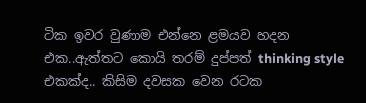ටික ඉවර වුණාම එන්නෙ ළමයව හදන එක..ඇත්තට කොයි තරම් දුප්පත් thinking style එකක්ද.. කිසිම දවසක වෙන රටක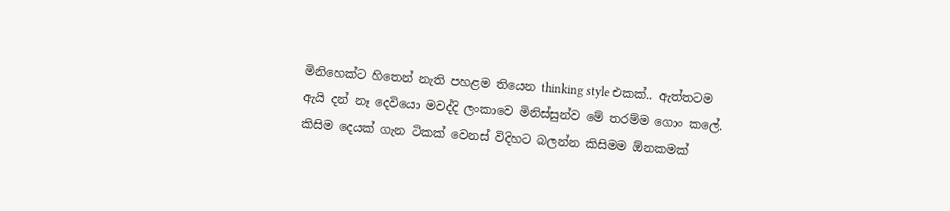මිනිහෙක්ට හිතෙන් නැති පහළම තියෙන thinking style එකක්.. ඇත්තටම ඇයි දන් නෑ දෙවියො මවද්දි ලංකාවෙ මිනිස්සුන්ව මේ තරම්ම ගොං කලේ. කිසිම දෙයක් ගැන ටිකක් වෙනස් විදිහට බලන්න කිසිමම ඕනකමක්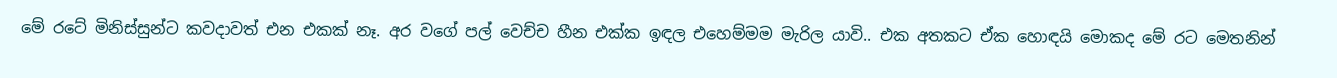මේ රටේ මිනිස්සුන්ට කවදාවත් එන එකක් නෑ. අර වගේ පල් වෙච්ච හීන එක්ක ඉඳල එහෙම්මම මැරිල යාවි.. එක අතකට ඒක හොඳයි මොකද මේ රට මෙතනින්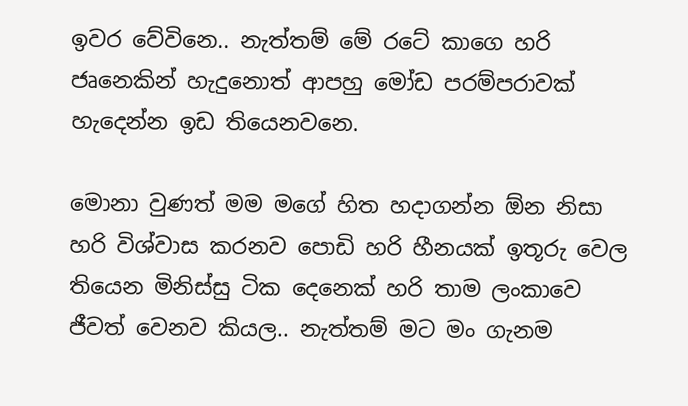ඉවර වේවිනෙ.. නැත්තම් මේ රටේ කාගෙ හරි ජෘනෙකින් හැදුනොත් ආපහු මෝඩ පරම්පරාවක් හැදෙන්න ඉඩ තියෙනවනෙ.

මොනා වුණත් මම මගේ හිත හදාගන්න ඕන නිසා හරි විශ්වාස කරනව පොඩි හරි හීනයක් ඉතූරු වෙල තියෙන මිනිස්සු ටික දෙනෙක් හරි තාම ලංකාවෙ ජීවත් වෙනව කියල.. නැත්තම් මට මං ගැනම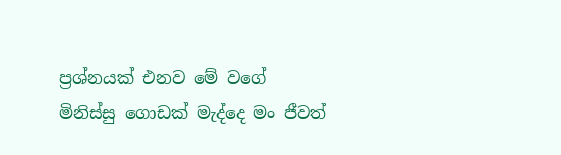ප්‍රශ්නයක් එනව මේ වගේ මිනිස්සු ගොඩක් මැද්දෙ මං ජීවත්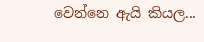වෙන්නෙ ඇයි කියල...